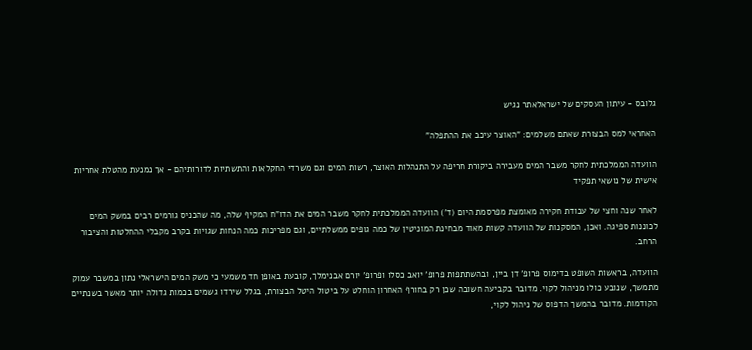גלובס - עיתון העסקים של ישראלאתר נגיש

האחראי למס הבצורת שאתם משלמים: "האוצר עיכב את ההתפלה"

הוועדה הממלכתית לחקר משבר המים מעבירה ביקורת חריפה על התנהלות האוצר, רשות המים וגם משרדי החקלאות והתשתיות לדורותיהם - אך נמנעת מהטלת אחריות אישית של נושאי תפקיד

לאחר שנה וחצי של עבודת חקירה מאומצת מפרסמת היום (ד') הוועדה הממלכתית לחקר משבר המים את הדו"ח המקיף שלה, מה שהכניס גורמים רבים במשק המים לכוננות ספיגה. ואכן, המסקנות של הוועדה קשות מאוד מבחינת המוניטין של כמה גופים ממשלתיים, וגם מפריכות כמה הנחות שגויות בקרב מקבלי ההחלטות והציבור הרחב.

הוועדה, בראשות השופט בדימוס פרופ' דן ביין, ובהשתתפות פרופ' יואב כסלו ופרופ' יורם אבנימלך, קובעת באופן חד משמעי כי משק המים הישראלי נתון במשבר עמוק מתמשך, שנובע כולו מניהול לקוי. מדובר בקביעה חשובה שכן רק בחורף האחרון הוחלט על ביטול היטל הבצורת, בגלל שירדו גשמים בכמות גדולה יותר מאשר בשנתיים הקודמות. מדובר בהמשך הדפוס של ניהול לקוי,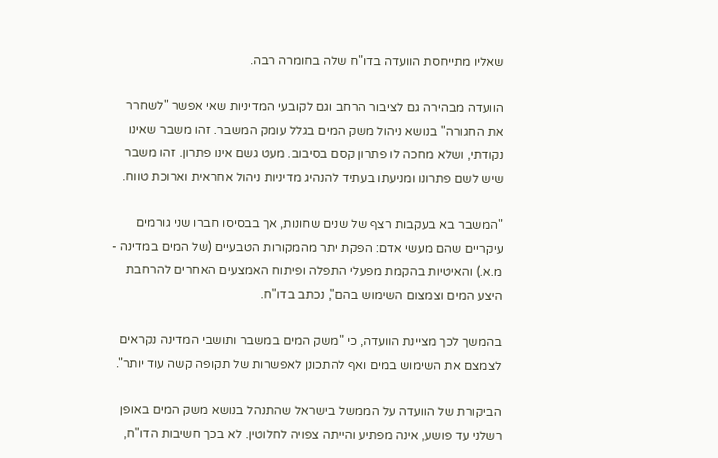שאליו מתייחסת הוועדה בדו"ח שלה בחומרה רבה.

הוועדה מבהירה גם לציבור הרחב וגם לקובעי המדיניות שאי אפשר "לשחרר את החגורה" בנושא ניהול משק המים בגלל עומק המשבר. זהו משבר שאינו נקודתי, ושלא מחכה לו פתרון קסם בסיבוב. מעט גשם אינו פתרון. זהו משבר שיש לשם פתרונו ומניעתו בעתיד להנהיג מדיניות ניהול אחראית וארוכת טווח.

"המשבר בא בעקבות רצף של שנים שחונות, אך בבסיסו חברו שני גורמים עיקריים שהם מעשי אדם: הפקת יתר מהמקורות הטבעיים (של המים במדינה - מ.א.) והאיטיות בהקמת מפעלי התפלה ופיתוח האמצעים האחרים להרחבת היצע המים וצמצום השימוש בהם", נכתב בדו"ח.

בהמשך לכך מציינת הוועדה, כי "משק המים במשבר ותושבי המדינה נקראים לצמצם את השימוש במים ואף להתכונן לאפשרות של תקופה קשה עוד יותר".

הביקורת של הוועדה על הממשל בישראל שהתנהל בנושא משק המים באופן רשלני עד פושע, אינה מפתיע והייתה צפויה לחלוטין. לא בכך חשיבות הדו"ח,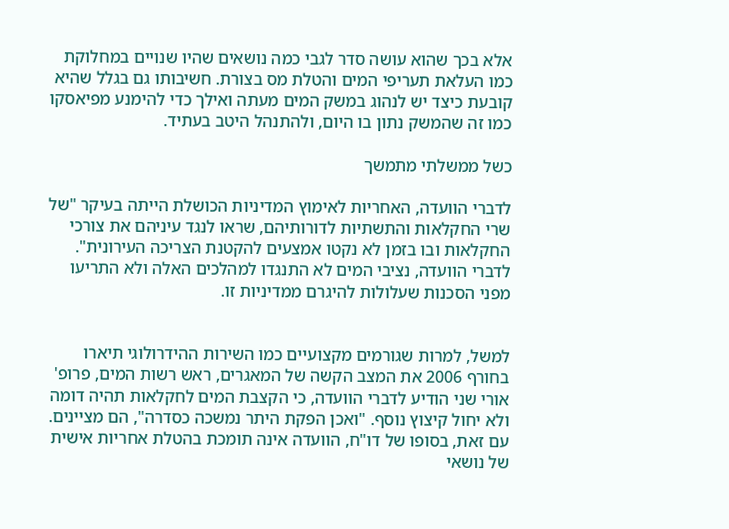אלא בכך שהוא עושה סדר לגבי כמה נושאים שהיו שנויים במחלוקת כמו העלאת תעריפי המים והטלת מס בצורת. חשיבותו גם בגלל שהיא קובעת כיצד יש לנהוג במשק המים מעתה ואילך כדי להימנע מפיאסקו כמו זה שהמשק נתון בו היום, ולהתנהל היטב בעתיד.

כשל ממשלתי מתמשך

לדברי הוועדה, האחריות לאימוץ המדיניות הכושלת הייתה בעיקר "של שרי החקלאות והתשתיות לדורותיהם, שראו לנגד עיניהם את צורכי החקלאות ובו בזמן לא נקטו אמצעים להקטנת הצריכה העירונית". לדברי הוועדה, נציבי המים לא התנגדו למהלכים האלה ולא התריעו מפני הסכנות שעלולות להיגרם ממדיניות זו.


למשל, למרות שגורמים מקצועיים כמו השירות ההידרולוגי תיארו בחורף 2006 את המצב הקשה של המאגרים, ראש רשות המים, פרופ' אורי שני הודיע לדברי הוועדה, כי הקצבת המים לחקלאות תהיה דומה ולא יחול קיצוץ נוסף. "ואכן הפקת היתר נמשכה כסדרה", הם מציינים. עם זאת, בסופו של דו"ח, הוועדה אינה תומכת בהטלת אחריות אישית של נושאי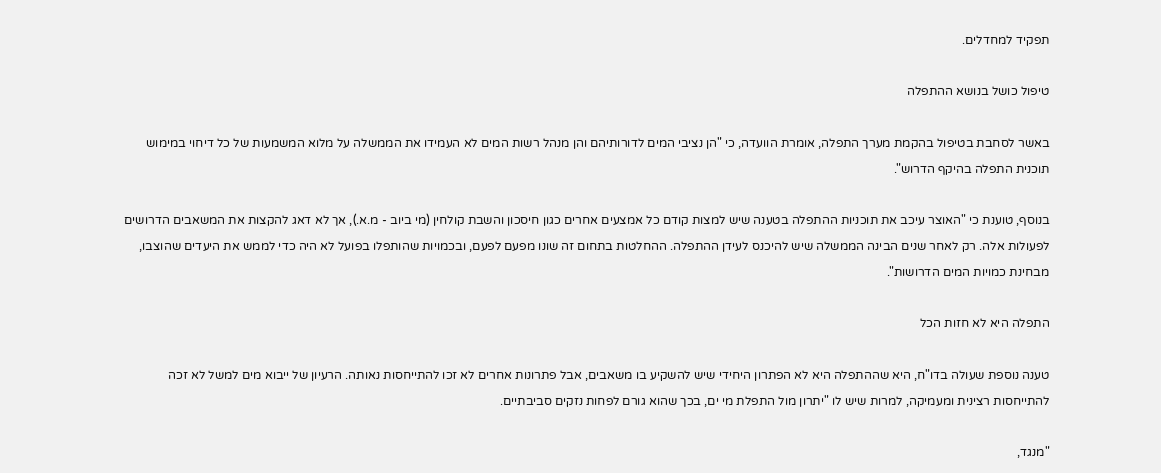תפקיד למחדלים.

טיפול כושל בנושא ההתפלה

באשר לסחבת בטיפול בהקמת מערך התפלה, אומרת הוועדה, כי "הן נציבי המים לדורותיהם והן מנהל רשות המים לא העמידו את הממשלה על מלוא המשמעות של כל דיחוי במימוש תוכנית התפלה בהיקף הדרוש".

בנוסף, טוענת כי "האוצר עיכב את תוכניות ההתפלה בטענה שיש למצות קודם כל אמצעים אחרים כגון חיסכון והשבת קולחין (מי ביוב - מ.א.), אך לא דאג להקצות את המשאבים הדרושים לפעולות אלה. רק לאחר שנים הבינה הממשלה שיש להיכנס לעידן ההתפלה. ההחלטות בתחום זה שונו מפעם לפעם, ובכמויות שהותפלו בפועל לא היה כדי לממש את היעדים שהוצבו, מבחינת כמויות המים הדרושות".

התפלה היא לא חזות הכל

טענה נוספת שעולה בדו"ח, היא שההתפלה היא לא הפתרון היחידי שיש להשקיע בו משאבים, אבל פתרונות אחרים לא זכו להתייחסות נאותה. הרעיון של ייבוא מים למשל לא זכה להתייחסות רצינית ומעמיקה, למרות שיש לו "יתרון מול התפלת מי ים, בכך שהוא גורם לפחות נזקים סביבתיים.

"מנגד,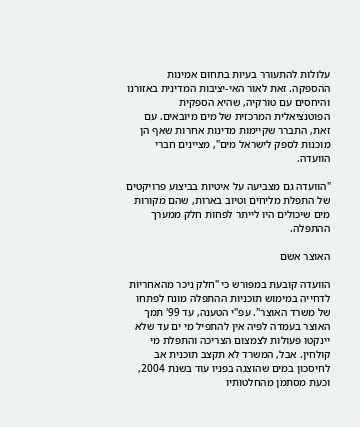עלולות להתעורר בעיות בתחום אמינות ההספקה. זאת לאור האי-יציבות המדינית באזורנו והיחסים עם טורקיה, שהיא הספקית הפוטנציאלית המרכזית של מים מיובאים. עם זאת, התברר שקיימות מדינות אחרות שאף הן מוכנות לספק לישראל מים", מציינים חברי הוועדה.

"הוועדה גם מצביעה על איטיות בביצוע פרויקטים של התפלת מליחים וטיוב בארות, שהם מקורות מים שיכולים היו לייתר לפחות חלק ממערך ההתפלה.

האוצר אשם

הוועדה קובעת במפורש כי "חלק ניכר מהאחריות לדחייה במימוש תוכניות ההתפלה מונח לפתחו של משרד האוצר". עפ"י הטענה, עד 99' תמך האוצר בעמדה לפיה אין להתפיל מי ים עד שלא יינקטו פעולות לצמצום הצריכה והתפלת מי קולחין. אבל, המשרד לא תקצב תוכנית אב לחיסכון במים שהוצגה בפניו עוד בשנת 2004, וכעת מסתמן מהחלטותיו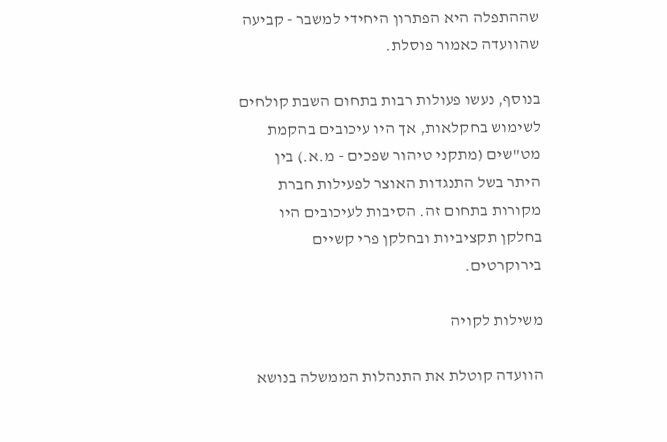שההתפלה היא הפתרון היחידי למשבר - קביעה שהוועדה כאמור פוסלת.

בנוסף, נעשו פעולות רבות בתחום השבת קולחים לשימוש בחקלאות, אך היו עיכובים בהקמת מט"שים (מתקני טיהור שפכים - מ.א.) בין היתר בשל התנגדות האוצר לפעילות חברת מקורות בתחום זה. הסיבות לעיכובים היו בחלקן תקציביות ובחלקן פרי קשיים בירוקרטים.

משילות לקויה

הוועדה קוטלת את התנהלות הממשלה בנושא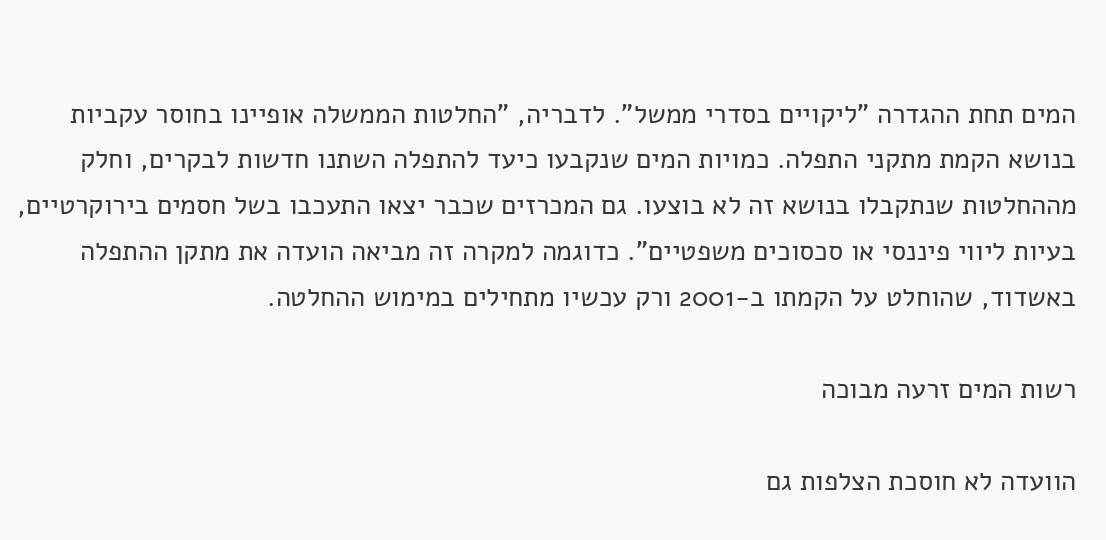המים תחת ההגדרה "ליקויים בסדרי ממשל". לדבריה, "החלטות הממשלה אופיינו בחוסר עקביות בנושא הקמת מתקני התפלה. כמויות המים שנקבעו כיעד להתפלה השתנו חדשות לבקרים, וחלק מההחלטות שנתקבלו בנושא זה לא בוצעו. גם המכרזים שכבר יצאו התעכבו בשל חסמים בירוקרטיים, בעיות ליווי פיננסי או סכסוכים משפטיים". כדוגמה למקרה זה מביאה הועדה את מתקן ההתפלה באשדוד, שהוחלט על הקמתו ב-2001 ורק עכשיו מתחילים במימוש ההחלטה.

רשות המים זרעה מבוכה

הוועדה לא חוסכת הצלפות גם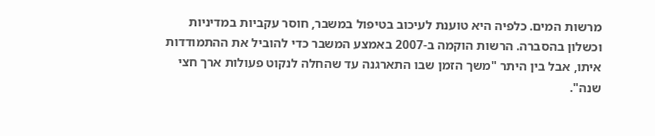מרשות המים. כלפיה היא טוענת לעיכוב בטיפול במשבר, חוסר עקביות במדיניות וכשלון בהסברה. הרשות הוקמה ב-2007 באמצע המשבר כדי להוביל את ההתמודדות איתו, אבל בין היתר "משך הזמן שבו התארגנה עד שהחלה לנקוט פעולות ארך חצי שנה".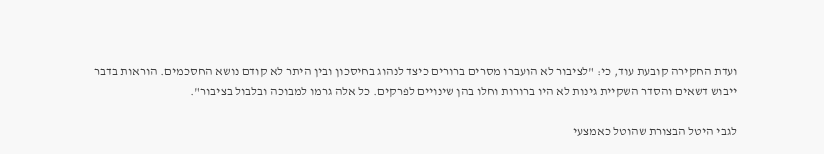ועדת החקירה קובעת עוד, כי: "לציבור לא הועברו מסרים ברורים כיצד לנהוג בחיסכון ובין היתר לא קודם נושא החסכמים. הוראות בדבר ייבוש דשאים והסדר השקיית גינות לא היו ברורות וחלו בהן שינויים לפרקים. כל אלה גרמו למבוכה ובלבול בציבור".

לגבי היטל הבצורת שהוטל כאמצעי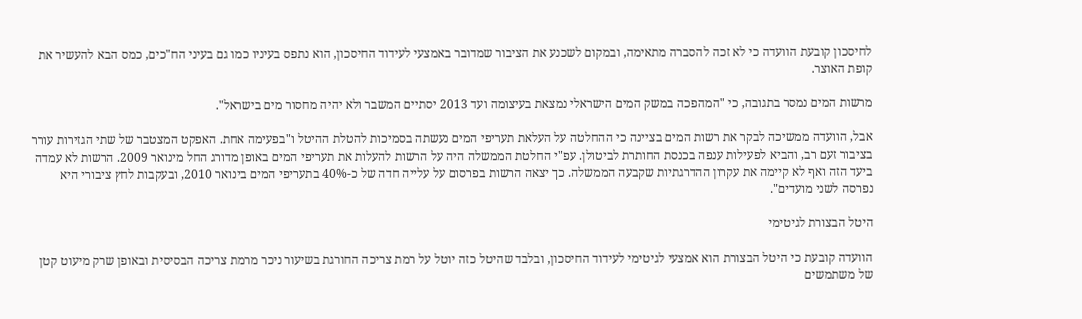לחיסכון קובעת הוועדה כי לא זכה להסברה מתאימה, ובמקום לשכנע את הציבור שמדובר באמצעי לעידוד החיסכון, הוא נתפס בעיניו כמו גם בעיני הח"כים, כמס הבא להעשיר את קופת האוצר.

מרשות המים נמסר בתגובה, כי "המהפכה במשק המים הישראלי נמצאת בעיצומה ועד 2013 יסתיים המשבר ולא יהיה מחסור מים בישראל".

אבל, הוועדה ממשיכה לבקר את רשות המים בציינה כי ההחלטה על העלאת תעריפי המים נעשתה בסמיכות להטלת ההיטל ו"בפעימה אחת. האפקט המצטבר של שתי הגזירות עורר בציבור זעם רב, והביא לפעילות ענפה בכנסת החותרת לביטולן. עפ"י החלטת הממשלה היה על הרשות להעלות את תעריפי המים באופן מדורג החל מינואר 2009. הרשות לא עמדה ביעד הזה ואף לא קיימה את עקרון ההדרגתיות שקבעה הממשלה. כך יצאה הרשות בפרסום על עלייה חדה של כ-40% בתעריפי המים בינואר 2010, ובעקבות לחץ ציבורי היא נפרסה לשני מועדים".

היטל הבצורת לגיטימי

הוועדה קובעת כי היטל הבצורת הוא אמצעי לגיטימי לעידוד החיסכון, ובלבד שהיטל כזה יוטל על רמת צריכה החורגת בשיעור ניכר מרמת צריכה הבסיסית ובאופן שרק מיעוט קטן של משתמשים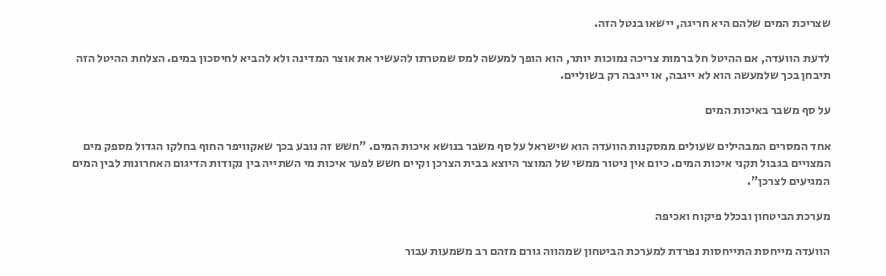שצריכת המים שלהם היא חריגה, יישאו בנטל הזה.

לדעת הוועדה, אם ההיטל חל ברמות צריכה נמוכות יותר, הוא הופך למעשה למס שמטרתו להעשיר את אוצר המדינה ולא להביא לחיסכון במים. הצלחת ההיטל הזה תיבחן בכך שלמעשה הוא לא ייגבה, או ייגבה רק בשוליים.

על סף משבר באיכות המים

אחד המסרים המבהילים שעולים ממסקנות הוועדה הוא שישראל על סף משבר בנושא איכות המים. "חשש זה נובע בכך שאקוויפר החוף בחלקו הגדול מספק מים המצויים בגבול תקני איכות המים. כיום אין ניטור ממשי של המוצר היוצא בבית הצרכן וקיים חשש לפער איכות מי השתייה בין נקודות הדיגום האחרונות לבין המים המגיעים לצרכן".

מערכת הביטחון ובכלל פיקוח ואכיפה

הוועדה מייחסת התייחסות נפרדת למערכת הביטחון שמהווה גורם מזהם רב משמעות עבור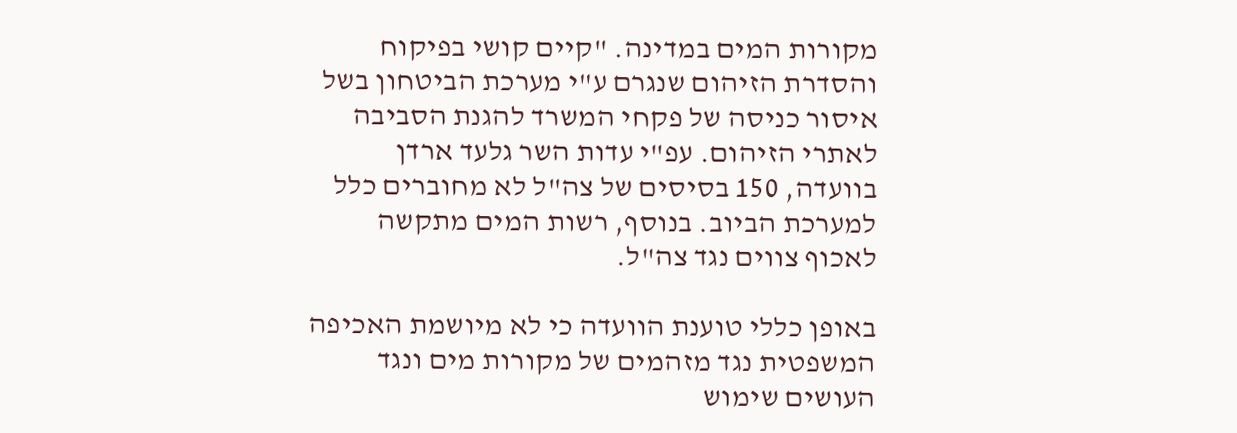מקורות המים במדינה. "קיים קושי בפיקוח והסדרת הזיהום שנגרם ע"י מערכת הביטחון בשל איסור כניסה של פקחי המשרד להגנת הסביבה לאתרי הזיהום. עפ"י עדות השר גלעד ארדן בוועדה, 150 בסיסים של צה"ל לא מחוברים כלל למערכת הביוב. בנוסף, רשות המים מתקשה לאכוף צווים נגד צה"ל.

באופן כללי טוענת הוועדה כי לא מיושמת האכיפה המשפטית נגד מזהמים של מקורות מים ונגד העושים שימוש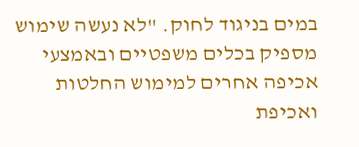במים בניגוד לחוק. "לא נעשה שימוש מספיק בכלים משפטיים ובאמצעי אכיפה אחרים למימוש החלטות ואכיפת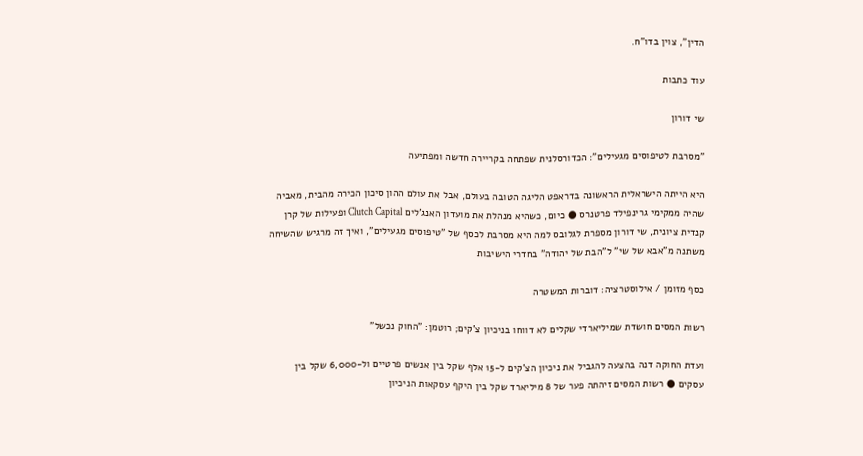הדין", צוין בדו"ח.

עוד כתבות

שי דורון

"מסרבת לטיפוסים מגעילים": הכדורסלנית שפתחה בקריירה חדשה ומפתיעה

היא הייתה הישראלית הראשונה בדראפט הליגה הטובה בעולם, אבל את עולם ההון סיכון הכירה מהבית, מאביה שהיה ממקימי גרינפילד פרטנרס ● כיום, כשהיא מנהלת את מועדון האנג'לים Clutch Capital ופעילות של קרן קנדית ציונית, שי דורון מספרת לגלובס למה היא מסרבת לכסף של "טיפוסים מגעילים", ואיך זה מרגיש שהשיחה משתנה מ"אבא של שי" ל"הבת של יהודה" בחדרי הישיבות

כסף מזומן / אילוסטרציה: דוברות המשטרה

רשות המסים חושדת שמיליארדי שקלים לא דווחו בניכיון צ'קים; רוטמן: "החוק נכשל"

ועדת החוקה דנה בהצעה להגביל את ניכיון הצ'קים ל-15 אלף שקל בין אנשים פרטיים ול-6,000 שקל בין עסקים ● רשות המסים זיהתה פער של 8 מיליארד שקל בין היקף עסקאות הניכיון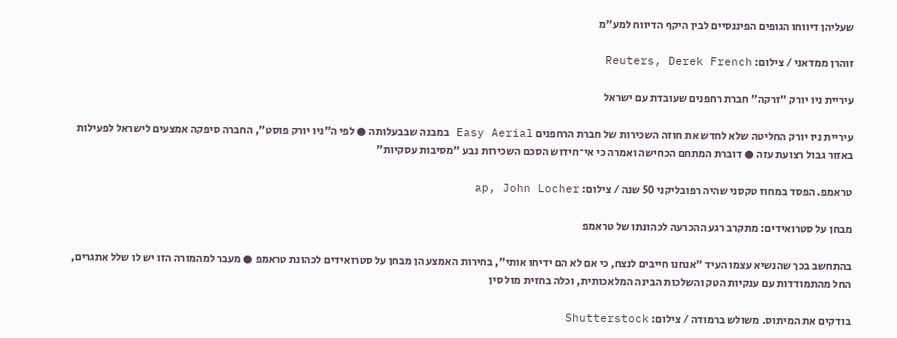שעליהן דיווחו הגופים הפיננסיים לבין היקף הדיווח למע"מ

זוהרן ממדאני / צילום: Reuters, Derek French

עיריית ניו יורק "זרקה" חברת רחפנים שעובדת עם ישראל

עיריית ניו יורק החליטה שלא לחדש את חוזה השכירות של חברת הרחפנים Easy Aerial במבנה שבבעלותה ● לפי ה"ניו יורק פוסט", החברה סיפקה אמצעים לישראל לפעילות באזור גבול רצועת עזה ● דוברת המתחם הכחישה ואמרה כי אי־חידוש הסכם השכירות נבע "מסיבות עסקיות"

טראמפ. הפסד במחוז טקסני שהיה רפובליקני 50 שנה / צילום: ap, John Locher

מבחן על סטרואידים: מתקרב רגע ההכרעה לכהונתו של טראמפ

בהתחשב בכך שהנשיא עצמו העיד "אנחנו חייבים לנצח, כי אם לא הם ידיחו אותי", בחירות האמצע הן מבחן על סטרואידים לכהונת טראמפ ● מעבר למהמורה הזו יש לו שלל אתגרים, החל מהתמודדות עם ענקיות הטק והשלכות הבינה המלאכותית, וכלה בחזית מול סין

בודקים את המיתוס. משולש ברמודה / צילום: Shutterstock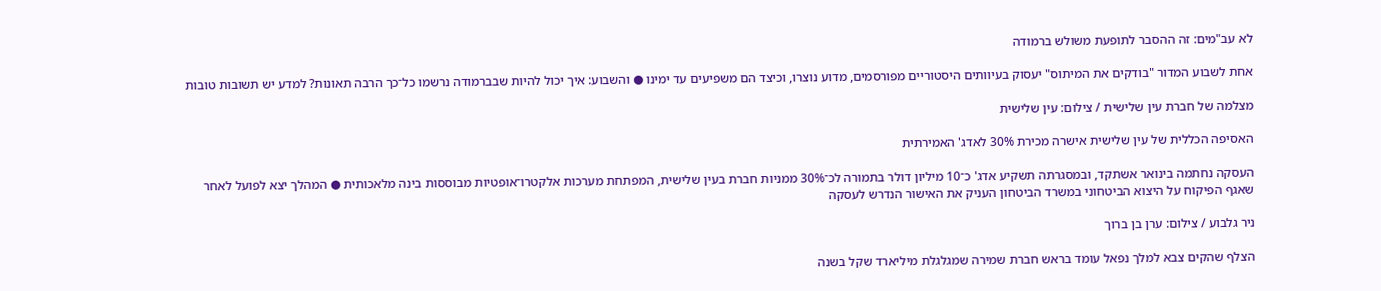לא עב"מים: זה ההסבר לתופעת משולש ברמודה

אחת לשבוע המדור "בודקים את המיתוס" יעסוק בעיוותים היסטוריים מפורסמים, מדוע נוצרו, וכיצד הם משפיעים עד ימינו ● והשבוע: איך יכול להיות שבברמודה נרשמו כל־כך הרבה תאונות? למדע יש תשובות טובות

מצלמה של חברת עין שלישית / צילום: עין שלישית

האסיפה הכללית של עין שלישית אישרה מכירת 30% לאדג' האמירתית

העסקה נחתמה בינואר אשתקד, ובמסגרתה תשקיע אדג' כ־10 מיליון דולר בתמורה לכ־30% ממניות חברת בעין שלישית, המפתחת מערכות אלקטרו־אופטיות מבוססות בינה מלאכותית ● המהלך יצא לפועל לאחר שאגף הפיקוח על היצוא הביטחוני במשרד הביטחון העניק את האישור הנדרש לעסקה

ניר גלבוע / צילום: ערן בן ברוך

הצלף שהקים צבא למלך נפאל עומד בראש חברת שמירה שמגלגלת מיליארד שקל בשנה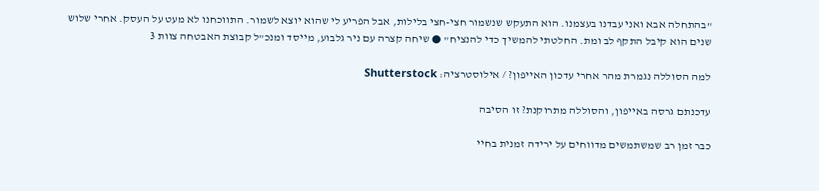"בהתחלה אבא ואני עבדנו בעצמנו. הוא התעקש שנשמור חצי-חצי בלילות, אבל הפריע לי שהוא יוצא לשמור. התווכחנו לא מעט על העסק. אחרי שלוש שנים הוא קיבל התקף לב ומת. החלטתי להמשיך כדי להנציח" ● שיחה קצרה עם ניר גלבוע, מייסד ומנכ"ל קבוצת האבטחה צוות 3

למה הסוללה נגמרת מהר אחרי עדכון האייפון? / אילוסטרציה: Shutterstock

עדכנתם גרסה באייפון, והסוללה מתרוקנת? זו הסיבה

כבר זמן רב שמשתמשים מדווחים על ירידה זמנית בחיי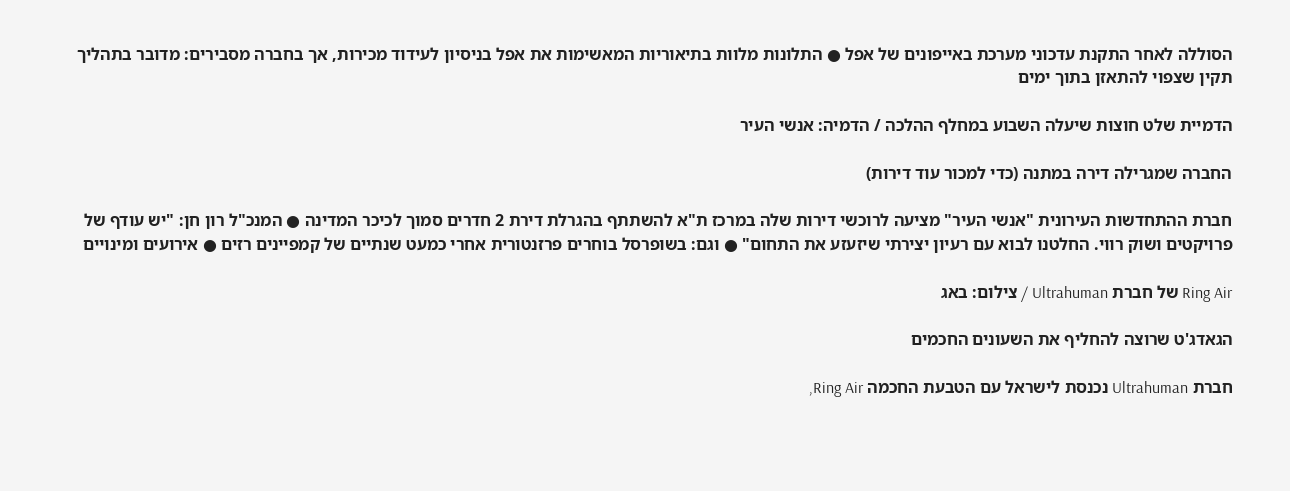הסוללה לאחר התקנת עדכוני מערכת באייפונים של אפל ● התלונות מלוות בתיאוריות המאשימות את אפל בניסיון לעידוד מכירות, אך בחברה מסבירים: מדובר בתהליך תקין שצפוי להתאזן בתוך ימים

הדמיית שלט חוצות שיעלה השבוע במחלף ההלכה / הדמיה: אנשי העיר

החברה שמגרילה דירה במתנה (כדי למכור עוד דירות)

חברת ההתחדשות העירונית "אנשי העיר" מציעה לרוכשי דירות שלה במרכז ת"א להשתתף בהגרלת דירת 2 חדרים סמוך לכיכר המדינה ● המנכ"ל רון חן: "יש עודף של פרויקטים ושוק רווי. החלטנו לבוא עם רעיון יצירתי שיזעזע את התחום" ● וגם: בשופרסל בוחרים פרזנטורית אחרי כמעט שנתיים של קמפיינים רזים ● אירועים ומינויים

Ring Air של חברת Ultrahuman / צילום: באג

הגאדג'ט שרוצה להחליף את השעונים החכמים

חברת Ultrahuman נכנסת לישראל עם הטבעת החכמה Ring Air,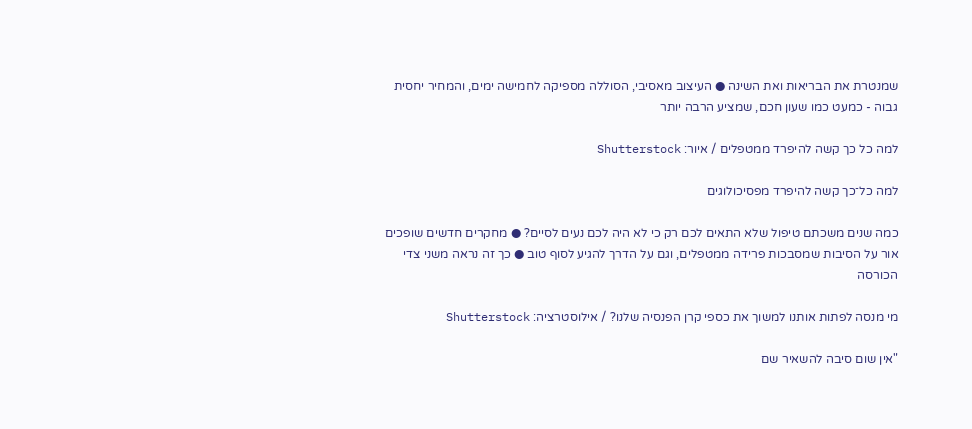שמנטרת את הבריאות ואת השינה ● העיצוב מאסיבי, הסוללה מספיקה לחמישה ימים, והמחיר יחסית גבוה - כמעט כמו שעון חכם, שמציע הרבה יותר

למה כל כך קשה להיפרד ממטפלים / איור: Shutterstock

למה כל־כך קשה להיפרד מפסיכולוגים

כמה שנים משכתם טיפול שלא התאים לכם רק כי לא היה לכם נעים לסיים? ● מחקרים חדשים שופכים אור על הסיבות שמסבכות פרידה ממטפלים, וגם על הדרך להגיע לסוף טוב ● כך זה נראה משני צדי הכורסה

מי מנסה לפתות אותנו למשוך את כספי קרן הפנסיה שלנו? / אילוסטרציה: Shutterstock

"אין שום סיבה להשאיר שם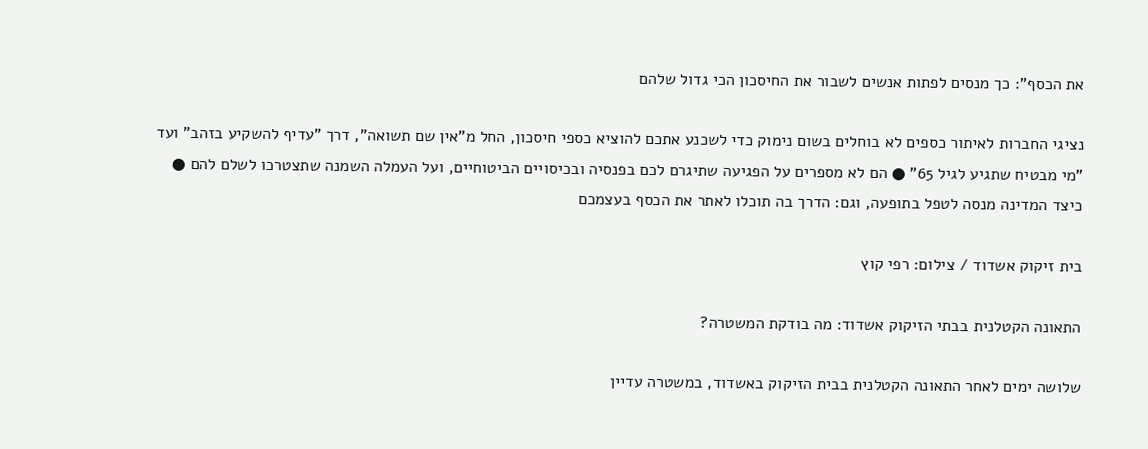את הכסף": כך מנסים לפתות אנשים לשבור את החיסכון הכי גדול שלהם

נציגי החברות לאיתור כספים לא בוחלים בשום נימוק כדי לשכנע אתכם להוציא כספי חיסכון, החל מ"אין שם תשואה", דרך "עדיף להשקיע בזהב" ועד "מי מבטיח שתגיע לגיל 65" ● הם לא מספרים על הפגיעה שתיגרם לכם בפנסיה ובכיסויים הביטוחיים, ועל העמלה השמנה שתצטרכו לשלם להם ● כיצד המדינה מנסה לטפל בתופעה, וגם: הדרך בה תוכלו לאתר את הכסף בעצמכם

בית זיקוק אשדוד / צילום: רפי קוץ

התאונה הקטלנית בבתי הזיקוק אשדוד: מה בודקת המשטרה?

שלושה ימים לאחר התאונה הקטלנית בבית הזיקוק באשדוד, במשטרה עדיין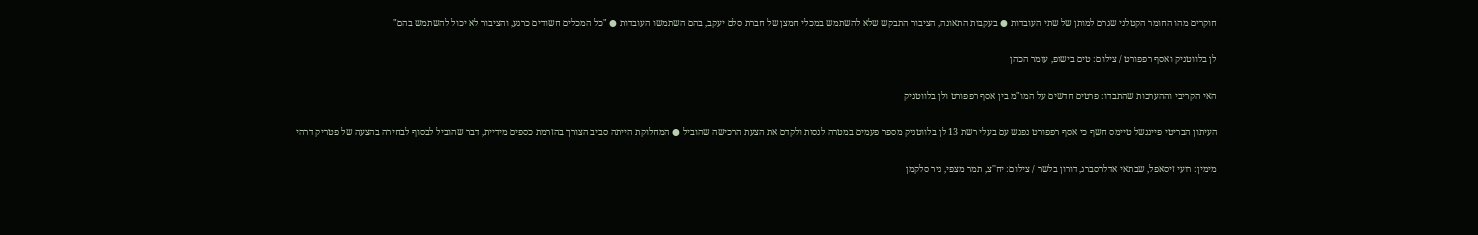חוקרים מהו החומר הקטלני שגרם למותן של שתי העובדות ● בעקבות התאונה, הציבור התבקש שלא להשתמש במכלי חמצן של חברת סלם יעקב, בהם השתמשו העובדות ● "כל המכלים חשודים כרגע, והציבור לא יכול להשתמש בהם"

לן בלווטניק ואסף רפפורט / צילום: טים בישופ, עומר הכהן

האי הקריבי וההערכות שהתבדו: פרטים חדשים על המו"מ בין אסף רפפורט ולן בלווטניק

העיתון הבריטי פייננשל טיימס חשף כי אסף רפפורט נפגש עם בעלי רשת 13 לן בלווטניק מספר פעמים במטרה לנסות ולקדם את הצעת הרכישה שהוביל ● המחלוקת הייתה סביב הצורך בהזרמת כספים מידיית, דבר שהוביל לבסוף לבחירה בהצעה של פטריק דרהי

מימין: רועי זיסאפל, שבתאי אדלרסברג, דורון בלשר / צילום: יח''צ, תמר מצפי, ניר סלקמן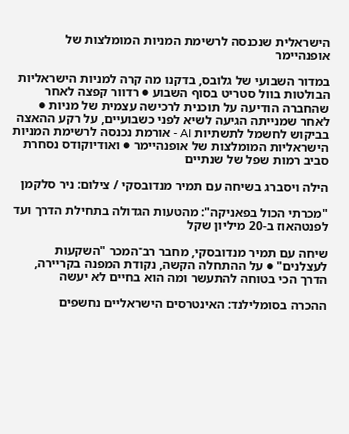הישראלית שנכנסה לרשימת המניות המומלצות של אופנהיימר

במדור השבועי של גלובס, בדקנו מה קרה למניות הישראליות הבולטות בוול סטריט בסוף השבוע ● רדוור קפצה לאחר שהחברה הודיעה על תוכנית לרכישה עצמית של מניות ● לאחר שמנייתה הגיעה לשיא לפני כשבועיים, על רקע ההאצה בביקוש לחשמל לתשתיות AI - אורמת נכנסה לרשימת המניות הישראליות המומלצות של אופנהיימר ● ואודיוקודס נסחרת סביב רמות שפל של שנתיים

הילה ויסברג בשיחה עם תמיר מנדובסקי / צילום: ניר סלקמן

"מכרתי הכול בפאניקה": מהטעות הגדולה בתחילת הדרך ועד לפנטהאוז ב-20 מיליון שקל

שיחה עם תמיר מנדובסקי, מחבר רב־המכר "השקעות לעצלנים" ● על ההתחלה הקשה, נקודת המפנה בקריירה, הדרך הכי בטוחה להתעשר ומה הוא בחיים לא יעשה

ההכרה בסומלילנד: האינטרסים הישראליים נחשפים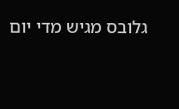גלובס מגיש מדי יום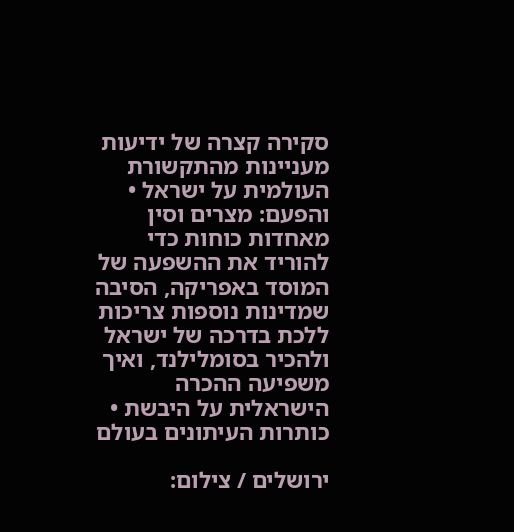סקירה קצרה של ידיעות מעניינות מהתקשורת העולמית על ישראל • והפעם: מצרים וסין מאחדות כוחות כדי להוריד את ההשפעה של המוסד באפריקה, הסיבה שמדינות נוספות צריכות ללכת בדרכה של ישראל ולהכיר בסומלילנד, ואיך משפיעה ההכרה הישראלית על היבשת • כותרות העיתונים בעולם

ירושלים / צילום: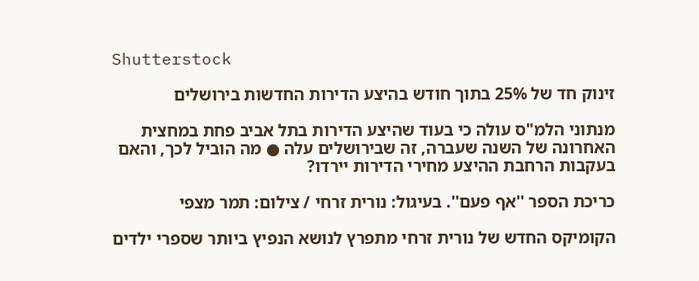Shutterstock

זינוק חד של 25% בתוך חודש בהיצע הדירות החדשות בירושלים

מנתוני הלמ"ס עולה כי בעוד שהיצע הדירות בתל אביב פחת במחצית האחרונה של השנה שעברה, זה שבירושלים עלה ● מה הוביל לכך, והאם בעקבות הרחבת ההיצע מחירי הדירות יירדו?

כריכת הספר ''אף פעם''. בעיגול: נורית זרחי / צילום: תמר מצפי

הקומיקס החדש של נורית זרחי מתפרץ לנושא הנפיץ ביותר שספרי ילדים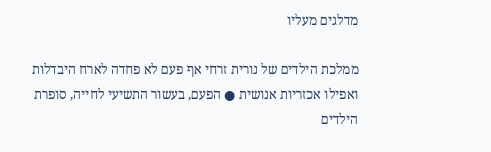מדלגים מעליו

ממלכת הילדים של נורית זרחי אף פעם לא פחדה לארח היבדלות ואפילו אכזריות אנושית ● הפעם, בעשור התשיעי לחייה, סופרת הילדים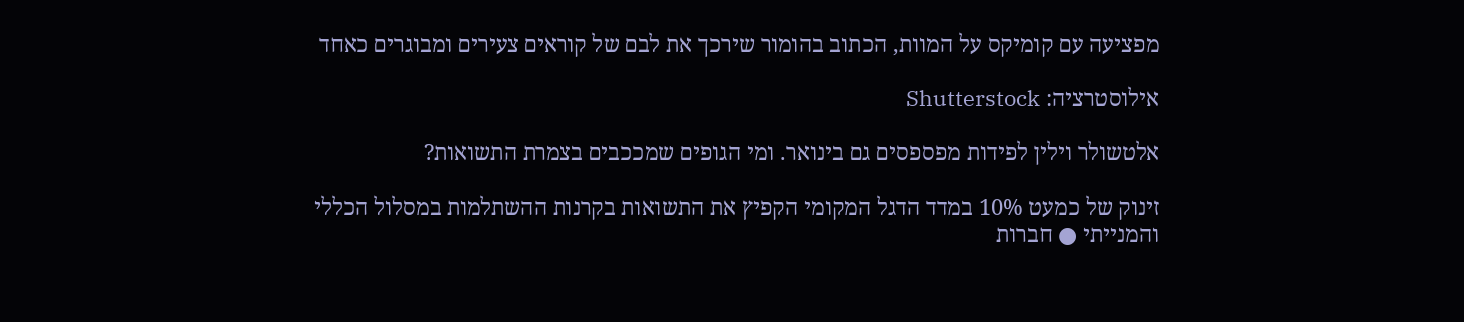מפציעה עם קומיקס על המוות, הכתוב בהומור שירכך את לבם של קוראים צעירים ומבוגרים כאחד

אילוסטרציה: Shutterstock

אלטשולר וילין לפידות מפספסים גם בינואר. ומי הגופים שמככבים בצמרת התשואות?

זינוק של כמעט 10% במדד הדגל המקומי הקפיץ את התשואות בקרנות ההשתלמות במסלול הכללי והמנייתי ● חברות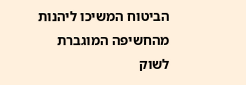הביטוח המשיכו ליהנות מהחשיפה המוגברת לשוק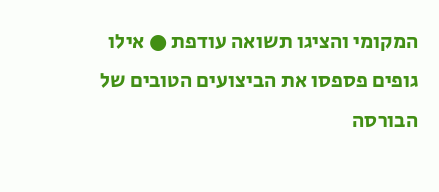המקומי והציגו תשואה עודפת ● אילו גופים פספסו את הביצועים הטובים של הבורסה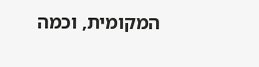המקומית, וכמה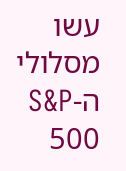עשו מסלולי ה-S&P 500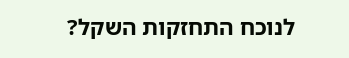לנוכח התחזקות השקל?